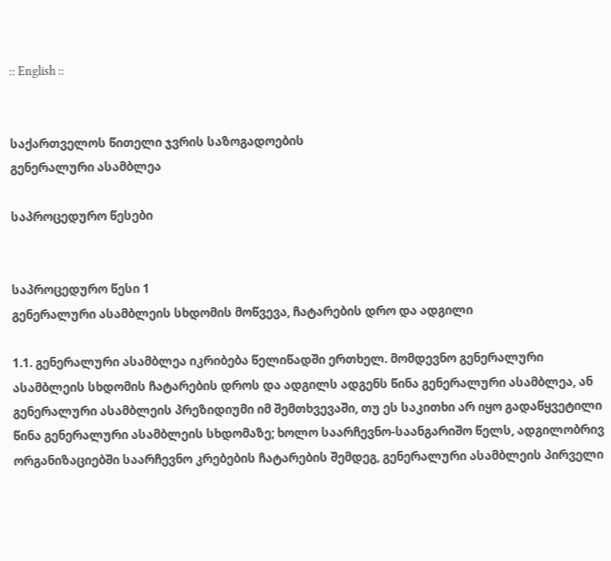:: English ::


საქართველოს წითელი ჯვრის საზოგადოების
გენერალური ასამბლეა

საპროცედურო წესები


საპროცედურო წესი 1
გენერალური ასამბლეის სხდომის მოწვევა, ჩატარების დრო და ადგილი

1.1. გენერალური ასამბლეა იკრიბება წელიწადში ერთხელ. მომდევნო გენერალური ასამბლეის სხდომის ჩატარების დროს და ადგილს ადგენს წინა გენერალური ასამბლეა, ან გენერალური ასამბლეის პრეზიდიუმი იმ შემთხვევაში, თუ ეს საკითხი არ იყო გადაწყვეტილი წინა გენერალური ასამბლეის სხდომაზე; ხოლო საარჩევნო-საანგარიშო წელს, ადგილობრივ ორგანიზაციებში საარჩევნო კრებების ჩატარების შემდეგ, გენერალური ასამბლეის პირველი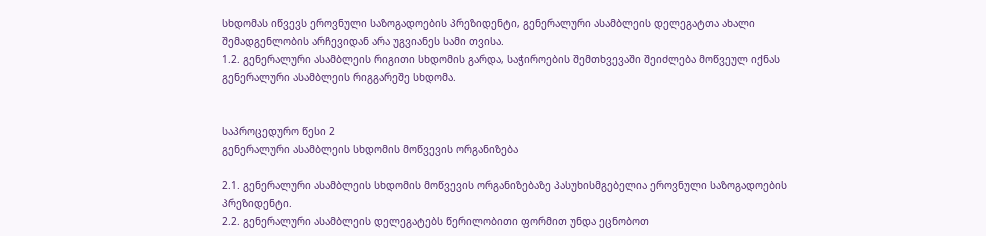სხდომას იწვევს ეროვნული საზოგადოების პრეზიდენტი, გენერალური ასამბლეის დელეგატთა ახალი შემადგენლობის არჩევიდან არა უგვიანეს სამი თვისა.
1.2. გენერალური ასამბლეის რიგითი სხდომის გარდა, საჭიროების შემთხვევაში შეიძლება მოწვეულ იქნას გენერალური ასამბლეის რიგგარეშე სხდომა.


საპროცედურო წესი 2
გენერალური ასამბლეის სხდომის მოწვევის ორგანიზება

2.1. გენერალური ასამბლეის სხდომის მოწვევის ორგანიზებაზე პასუხისმგებელია ეროვნული საზოგადოების პრეზიდენტი.
2.2. გენერალური ასამბლეის დელეგატებს წერილობითი ფორმით უნდა ეცნობოთ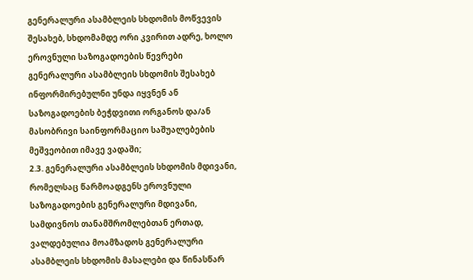გენერალური ასამბლეის სხდომის მოწვევის შესახებ, სხდომამდე ორი კვირით ადრე, ხოლო ეროვნული საზოგადოების წევრები გენერალური ასამბლეის სხდომის შესახებ ინფორმირებულნი უნდა იყვნენ ან საზოგადოების ბეჭდვითი ორგანოს და/ან მასობრივი საინფორმაციო საშუალებების მეშვეობით იმავე ვადაში;
2.3. გენერალური ასამბლეის სხდომის მდივანი, რომელსაც წარმოადგენს ეროვნული საზოგადოების გენერალური მდივანი, სამდივნოს თანამშრომლებთან ერთად, ვალდებულია მოამზადოს გენერალური ასამბლეის სხდომის მასალები და წინასწარ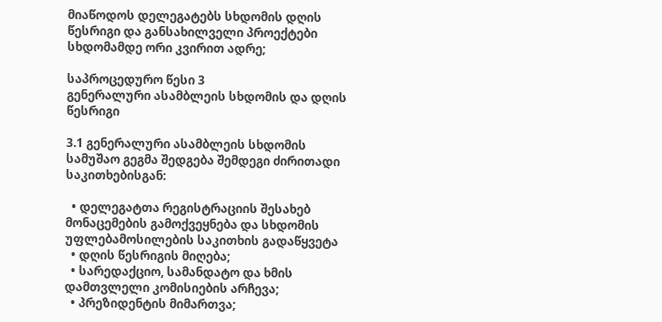მიაწოდოს დელეგატებს სხდომის დღის წესრიგი და განსახილველი პროექტები სხდომამდე ორი კვირით ადრე;

საპროცედურო წესი 3
გენერალური ასამბლეის სხდომის და დღის წესრიგი

3.1 გენერალური ასამბლეის სხდომის სამუშაო გეგმა შედგება შემდეგი ძირითადი საკითხებისგან:

  • დელეგატთა რეგისტრაციის შესახებ მონაცემების გამოქვეყნება და სხდომის უფლებამოსილების საკითხის გადაწყვეტა
  • დღის წესრიგის მიღება;
  • სარედაქციო, სამანდატო და ხმის დამთვლელი კომისიების არჩევა;
  • პრეზიდენტის მიმართვა;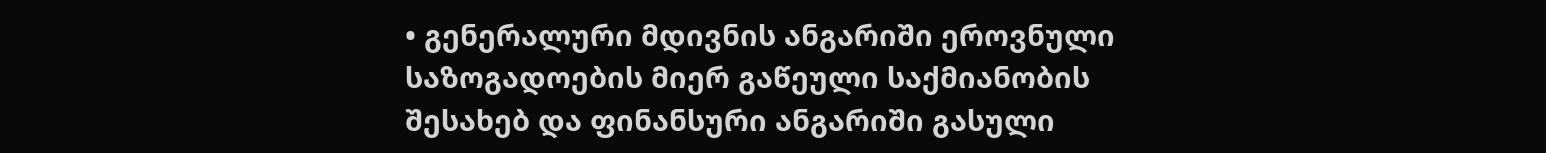• გენერალური მდივნის ანგარიში ეროვნული საზოგადოების მიერ გაწეული საქმიანობის შესახებ და ფინანსური ანგარიში გასული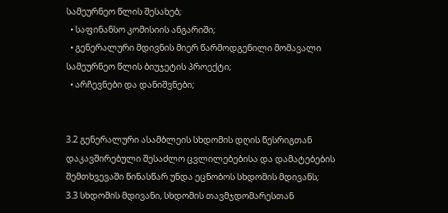სამეურნეო წლის შესახებ;
  • საფინანსო კომისიის ანგარიში;
  • გენერალური მდივნის მიერ წარმოდგენილი მომავალი სამეურნეო წლის ბიუჯეტის პროექტი;
  • არჩევნები და დანიშვნები;


3.2 გენერალური ასამბლეის სხდომის დღის წესრიგთან დაკავშირებული შესაძლო ცვლილებებისა და დამატებების შემთხვევაში წინასწარ უნდა ეცნობოს სხდომის მდივანს;
3.3 სხდომის მდივანი, სხდომის თავმჯდომარესთან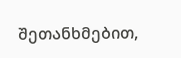შეთანხმებით,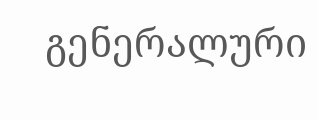გენერალური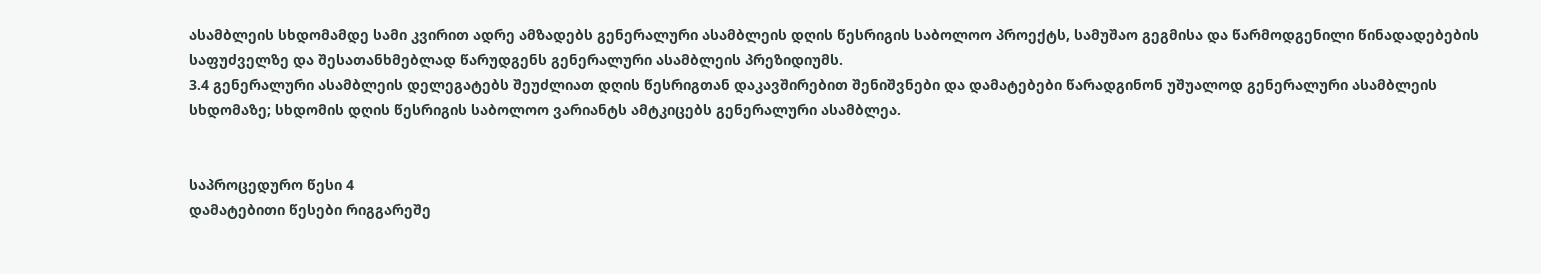ასამბლეის სხდომამდე სამი კვირით ადრე ამზადებს გენერალური ასამბლეის დღის წესრიგის საბოლოო პროექტს, სამუშაო გეგმისა და წარმოდგენილი წინადადებების საფუძველზე და შესათანხმებლად წარუდგენს გენერალური ასამბლეის პრეზიდიუმს.
3.4 გენერალური ასამბლეის დელეგატებს შეუძლიათ დღის წესრიგთან დაკავშირებით შენიშვნები და დამატებები წარადგინონ უშუალოდ გენერალური ასამბლეის სხდომაზე; სხდომის დღის წესრიგის საბოლოო ვარიანტს ამტკიცებს გენერალური ასამბლეა.


საპროცედურო წესი 4
დამატებითი წესები რიგგარეშე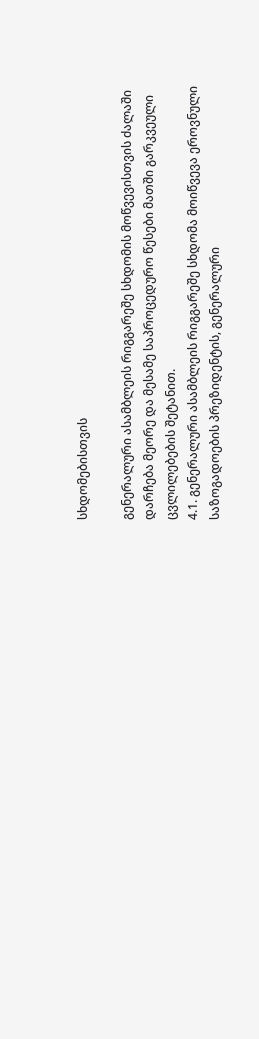სხდომებისთვის

გენერალური ასამბლეის რიგგარეშე სხდომის მოწვევისთვის ძალაში დარჩება მეორე და მესამე საპროცედურო წესები მათში გარკვეული ცვლილებების შეტანით.
4.1. გენერალური ასამბლეის რიგგარეშე სხდომა მოიწვევა ეროვნული საზოგადოების პრეზიდენტის, გენერალური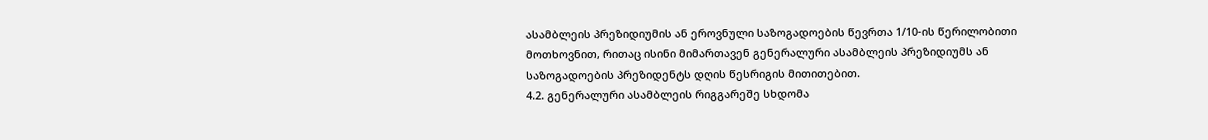ასამბლეის პრეზიდიუმის ან ეროვნული საზოგადოების წევრთა 1/10-ის წერილობითი მოთხოვნით, რითაც ისინი მიმართავენ გენერალური ასამბლეის პრეზიდიუმს ან საზოგადოების პრეზიდენტს დღის წესრიგის მითითებით.
4.2. გენერალური ასამბლეის რიგგარეშე სხდომა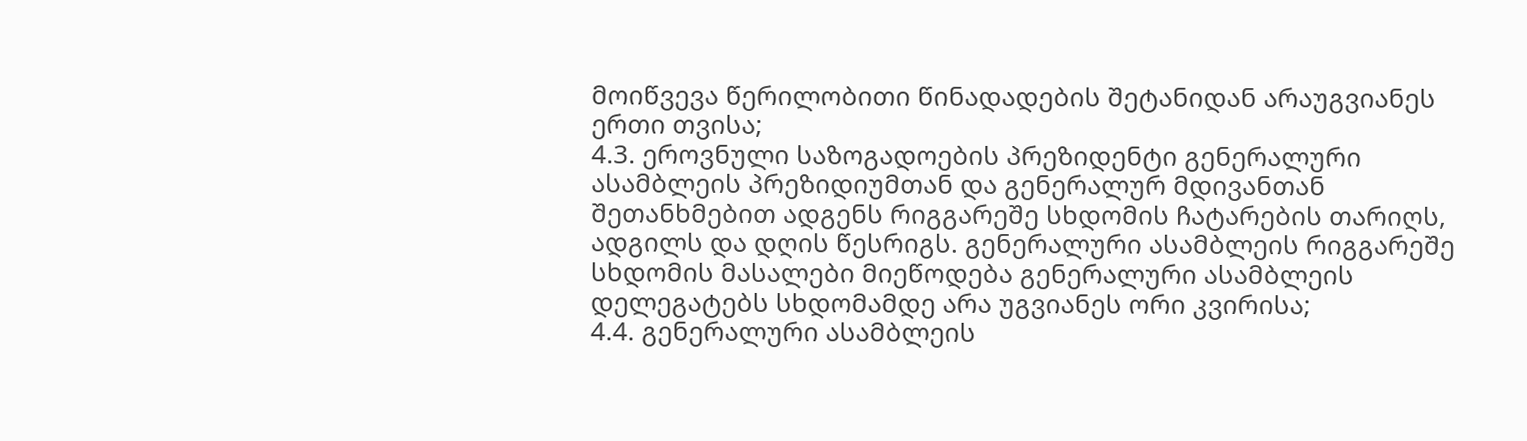მოიწვევა წერილობითი წინადადების შეტანიდან არაუგვიანეს ერთი თვისა;
4.3. ეროვნული საზოგადოების პრეზიდენტი გენერალური ასამბლეის პრეზიდიუმთან და გენერალურ მდივანთან შეთანხმებით ადგენს რიგგარეშე სხდომის ჩატარების თარიღს, ადგილს და დღის წესრიგს. გენერალური ასამბლეის რიგგარეშე სხდომის მასალები მიეწოდება გენერალური ასამბლეის დელეგატებს სხდომამდე არა უგვიანეს ორი კვირისა;
4.4. გენერალური ასამბლეის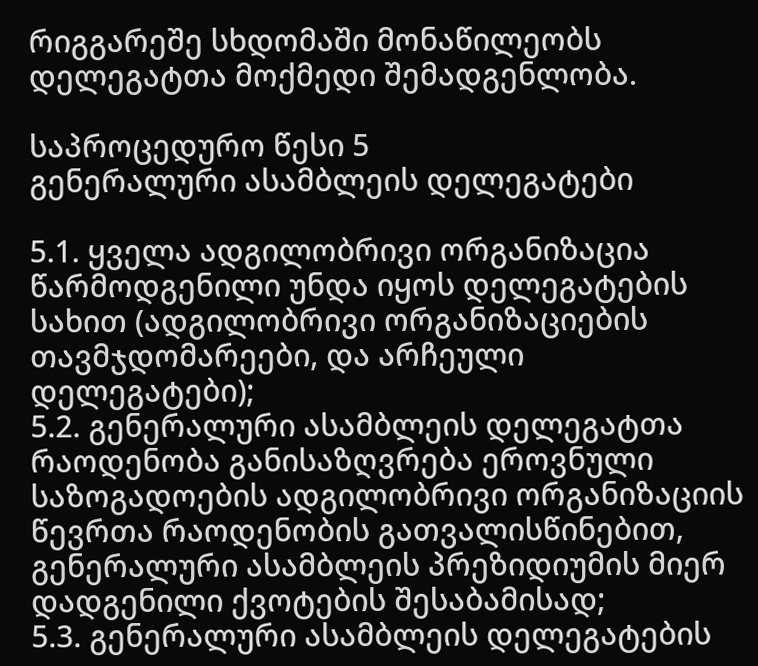რიგგარეშე სხდომაში მონაწილეობს დელეგატთა მოქმედი შემადგენლობა.

საპროცედურო წესი 5
გენერალური ასამბლეის დელეგატები

5.1. ყველა ადგილობრივი ორგანიზაცია წარმოდგენილი უნდა იყოს დელეგატების სახით (ადგილობრივი ორგანიზაციების თავმჯდომარეები, და არჩეული დელეგატები);
5.2. გენერალური ასამბლეის დელეგატთა რაოდენობა განისაზღვრება ეროვნული საზოგადოების ადგილობრივი ორგანიზაციის წევრთა რაოდენობის გათვალისწინებით, გენერალური ასამბლეის პრეზიდიუმის მიერ დადგენილი ქვოტების შესაბამისად;
5.3. გენერალური ასამბლეის დელეგატების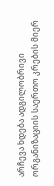არჩევა ხდება ადგილობრივი ორგანიზაციის საერთო კრების მიერ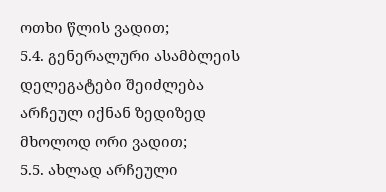ოთხი წლის ვადით;
5.4. გენერალური ასამბლეის დელეგატები შეიძლება არჩეულ იქნან ზედიზედ მხოლოდ ორი ვადით;
5.5. ახლად არჩეული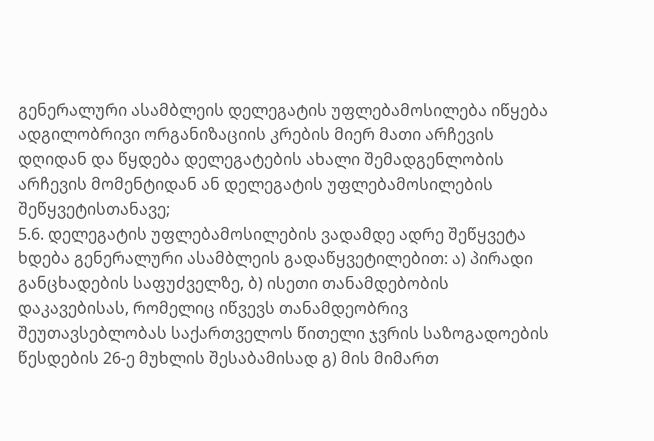გენერალური ასამბლეის დელეგატის უფლებამოსილება იწყება ადგილობრივი ორგანიზაციის კრების მიერ მათი არჩევის დღიდან და წყდება დელეგატების ახალი შემადგენლობის არჩევის მომენტიდან ან დელეგატის უფლებამოსილების შეწყვეტისთანავე;
5.6. დელეგატის უფლებამოსილების ვადამდე ადრე შეწყვეტა ხდება გენერალური ასამბლეის გადაწყვეტილებით: ა) პირადი განცხადების საფუძველზე, ბ) ისეთი თანამდებობის დაკავებისას, რომელიც იწვევს თანამდეობრივ შეუთავსებლობას საქართველოს წითელი ჯვრის საზოგადოების წესდების 26-ე მუხლის შესაბამისად გ) მის მიმართ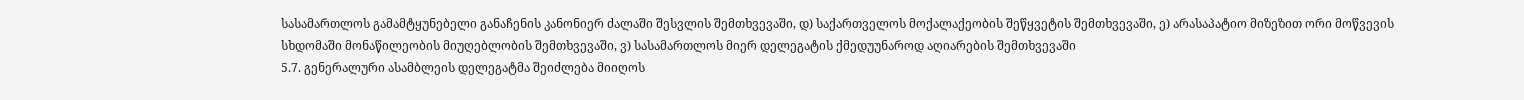სასამართლოს გამამტყუნებელი განაჩენის კანონიერ ძალაში შესვლის შემთხვევაში, დ) საქართველოს მოქალაქეობის შეწყვეტის შემთხვევაში, ე) არასაპატიო მიზეზით ორი მოწვევის სხდომაში მონაწილეობის მიუღებლობის შემთხვევაში, ვ) სასამართლოს მიერ დელეგატის ქმედუუნაროდ აღიარების შემთხვევაში
5.7. გენერალური ასამბლეის დელეგატმა შეიძლება მიიღოს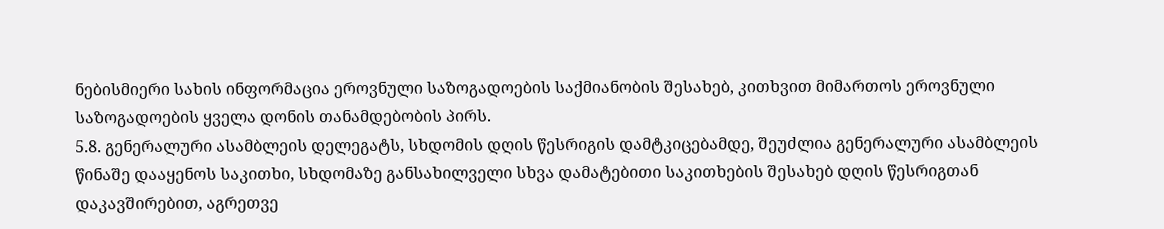ნებისმიერი სახის ინფორმაცია ეროვნული საზოგადოების საქმიანობის შესახებ, კითხვით მიმართოს ეროვნული საზოგადოების ყველა დონის თანამდებობის პირს.
5.8. გენერალური ასამბლეის დელეგატს, სხდომის დღის წესრიგის დამტკიცებამდე, შეუძლია გენერალური ასამბლეის წინაშე დააყენოს საკითხი, სხდომაზე განსახილველი სხვა დამატებითი საკითხების შესახებ დღის წესრიგთან დაკავშირებით, აგრეთვე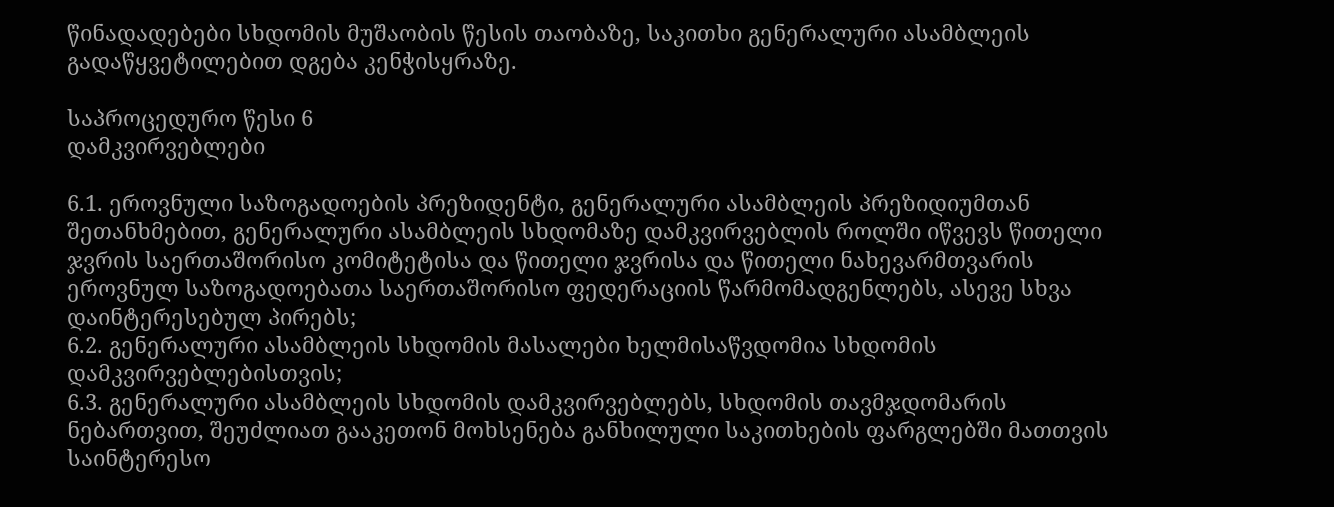წინადადებები სხდომის მუშაობის წესის თაობაზე, საკითხი გენერალური ასამბლეის გადაწყვეტილებით დგება კენჭისყრაზე.

საპროცედურო წესი 6
დამკვირვებლები

6.1. ეროვნული საზოგადოების პრეზიდენტი, გენერალური ასამბლეის პრეზიდიუმთან შეთანხმებით, გენერალური ასამბლეის სხდომაზე დამკვირვებლის როლში იწვევს წითელი ჯვრის საერთაშორისო კომიტეტისა და წითელი ჯვრისა და წითელი ნახევარმთვარის ეროვნულ საზოგადოებათა საერთაშორისო ფედერაციის წარმომადგენლებს, ასევე სხვა დაინტერესებულ პირებს;
6.2. გენერალური ასამბლეის სხდომის მასალები ხელმისაწვდომია სხდომის დამკვირვებლებისთვის;
6.3. გენერალური ასამბლეის სხდომის დამკვირვებლებს, სხდომის თავმჯდომარის ნებართვით, შეუძლიათ გააკეთონ მოხსენება განხილული საკითხების ფარგლებში მათთვის საინტერესო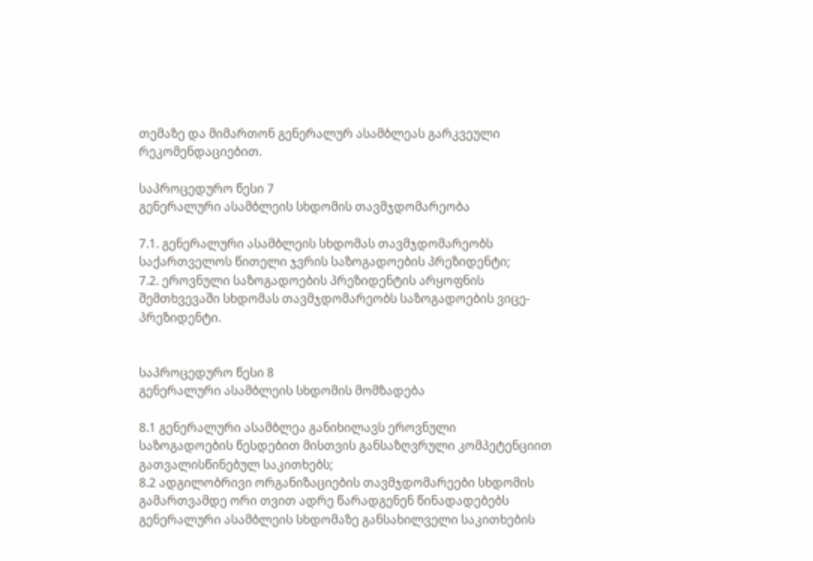თემაზე და მიმართონ გენერალურ ასამბლეას გარკვეული რეკომენდაციებით.

საპროცედურო წესი 7
გენერალური ასამბლეის სხდომის თავმჯდომარეობა

7.1. გენერალური ასამბლეის სხდომას თავმჯდომარეობს საქართველოს წითელი ჯვრის საზოგადოების პრეზიდენტი;
7.2. ეროვნული საზოგადოების პრეზიდენტის არყოფნის შემთხვევაში სხდომას თავმჯდომარეობს საზოგადოების ვიცე-პრეზიდენტი.


საპროცედურო წესი 8
გენერალური ასამბლეის სხდომის მომზადება

8.1 გენერალური ასამბლეა განიხილავს ეროვნული საზოგადოების წესდებით მისთვის განსაზღვრული კომპეტენციით გათვალისწინებულ საკითხებს;
8.2 ადგილობრივი ორგანიზაციების თავმჯდომარეები სხდომის გამართვამდე ორი თვით ადრე წარადგენენ წინადადებებს გენერალური ასამბლეის სხდომაზე განსახილველი საკითხების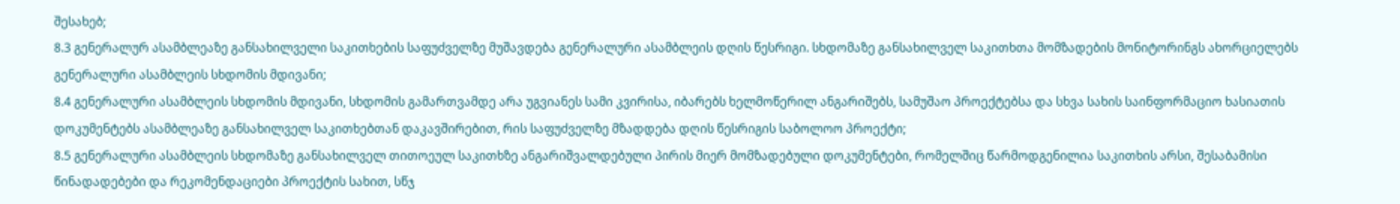შესახებ;
8.3 გენერალურ ასამბლეაზე განსახილველი საკითხების საფუძველზე მუშავდება გენერალური ასამბლეის დღის წესრიგი. სხდომაზე განსახილველ საკითხთა მომზადების მონიტორინგს ახორციელებს გენერალური ასამბლეის სხდომის მდივანი;
8.4 გენერალური ასამბლეის სხდომის მდივანი, სხდომის გამართვამდე არა უგვიანეს სამი კვირისა, იბარებს ხელმოწერილ ანგარიშებს, სამუშაო პროექტებსა და სხვა სახის საინფორმაციო ხასიათის დოკუმენტებს ასამბლეაზე განსახილველ საკითხებთან დაკავშირებით, რის საფუძველზე მზადდება დღის წესრიგის საბოლოო პროექტი;
8.5 გენერალური ასამბლეის სხდომაზე განსახილველ თითოეულ საკითხზე ანგარიშვალდებული პირის მიერ მომზადებული დოკუმენტები, რომელშიც წარმოდგენილია საკითხის არსი, შესაბამისი წინადადებები და რეკომენდაციები პროექტის სახით, სწჯ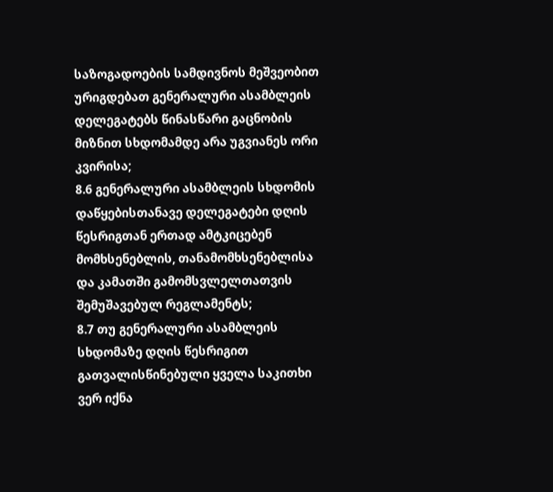საზოგადოების სამდივნოს მეშვეობით ურიგდებათ გენერალური ასამბლეის დელეგატებს წინასწარი გაცნობის მიზნით სხდომამდე არა უგვიანეს ორი კვირისა;
8.6 გენერალური ასამბლეის სხდომის დაწყებისთანავე დელეგატები დღის წესრიგთან ერთად ამტკიცებენ მომხსენებლის, თანამომხსენებლისა და კამათში გამომსვლელთათვის შემუშავებულ რეგლამენტს;
8.7 თუ გენერალური ასამბლეის სხდომაზე დღის წესრიგით გათვალისწინებული ყველა საკითხი ვერ იქნა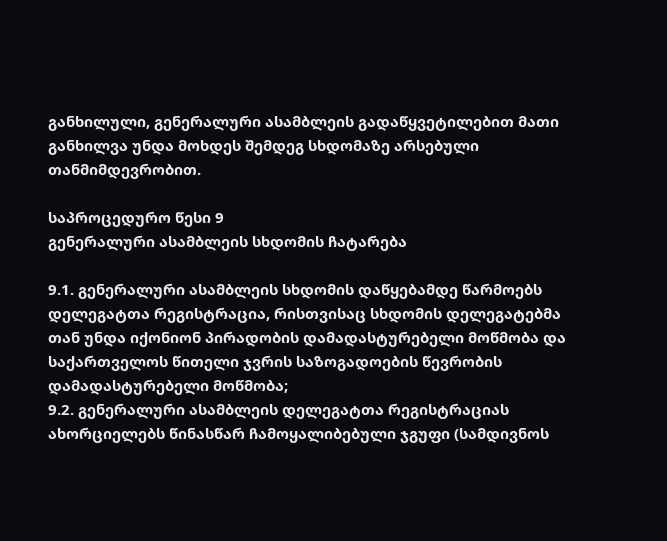განხილული, გენერალური ასამბლეის გადაწყვეტილებით მათი განხილვა უნდა მოხდეს შემდეგ სხდომაზე არსებული თანმიმდევრობით.

საპროცედურო წესი 9
გენერალური ასამბლეის სხდომის ჩატარება

9.1. გენერალური ასამბლეის სხდომის დაწყებამდე წარმოებს დელეგატთა რეგისტრაცია, რისთვისაც სხდომის დელეგატებმა თან უნდა იქონიონ პირადობის დამადასტურებელი მოწმობა და საქართველოს წითელი ჯვრის საზოგადოების წევრობის დამადასტურებელი მოწმობა;
9.2. გენერალური ასამბლეის დელეგატთა რეგისტრაციას ახორციელებს წინასწარ ჩამოყალიბებული ჯგუფი (სამდივნოს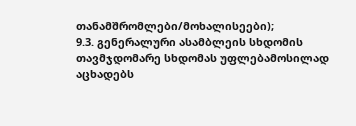თანამშრომლები/მოხალისეები);
9.3. გენერალური ასამბლეის სხდომის თავმჯდომარე სხდომას უფლებამოსილად აცხადებს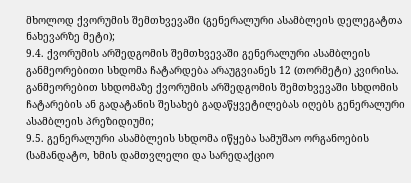მხოლოდ ქვორუმის შემთხვევაში (გენერალური ასამბლეის დელეგატთა ნახევარზე მეტი);
9.4. ქვორუმის არშედგომის შემთხვევაში გენერალური ასამბლეის განმეორებითი სხდომა ჩატარდება არაუგვიანეს 12 (თორმეტი) კვირისა. განმეორებით სხდომაზე ქვორუმის არშედგომის შემთხვევაში სხდომის ჩატარების ან გადატანის შესახებ გადაწყვეტილებას იღებს გენერალური ასამბლეის პრეზიდიუმი;
9.5. გენერალური ასამბლეის სხდომა იწყება სამუშაო ორგანოების (სამანდატო, ხმის დამთვლელი და სარედაქციო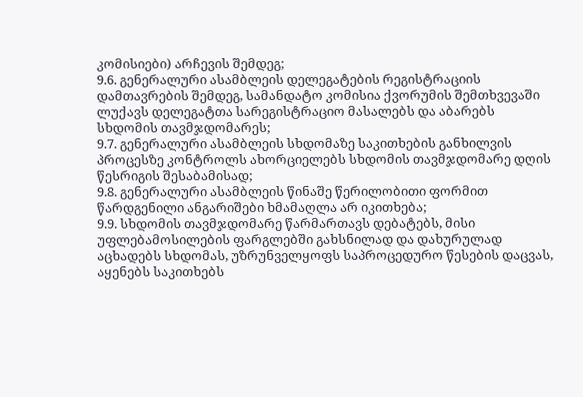კომისიები) არჩევის შემდეგ;
9.6. გენერალური ასამბლეის დელეგატების რეგისტრაციის დამთავრების შემდეგ, სამანდატო კომისია ქვორუმის შემთხვევაში ლუქავს დელეგატთა სარეგისტრაციო მასალებს და აბარებს სხდომის თავმჯდომარეს;
9.7. გენერალური ასამბლეის სხდომაზე საკითხების განხილვის პროცესზე კონტროლს ახორციელებს სხდომის თავმჯდომარე დღის წესრიგის შესაბამისად;
9.8. გენერალური ასამბლეის წინაშე წერილობითი ფორმით წარდგენილი ანგარიშები ხმამაღლა არ იკითხება;
9.9. სხდომის თავმჯდომარე წარმართავს დებატებს, მისი უფლებამოსილების ფარგლებში გახსნილად და დახურულად აცხადებს სხდომას, უზრუნველყოფს საპროცედურო წესების დაცვას, აყენებს საკითხებს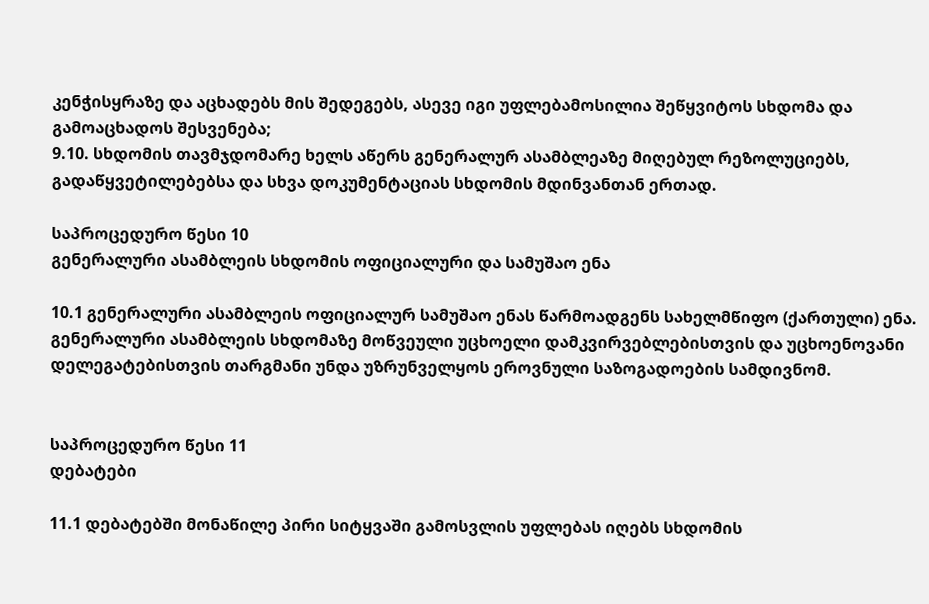კენჭისყრაზე და აცხადებს მის შედეგებს, ასევე იგი უფლებამოსილია შეწყვიტოს სხდომა და გამოაცხადოს შესვენება;
9.10. სხდომის თავმჯდომარე ხელს აწერს გენერალურ ასამბლეაზე მიღებულ რეზოლუციებს, გადაწყვეტილებებსა და სხვა დოკუმენტაციას სხდომის მდინვანთან ერთად.

საპროცედურო წესი 10
გენერალური ასამბლეის სხდომის ოფიციალური და სამუშაო ენა

10.1 გენერალური ასამბლეის ოფიციალურ სამუშაო ენას წარმოადგენს სახელმწიფო (ქართული) ენა. გენერალური ასამბლეის სხდომაზე მოწვეული უცხოელი დამკვირვებლებისთვის და უცხოენოვანი დელეგატებისთვის თარგმანი უნდა უზრუნველყოს ეროვნული საზოგადოების სამდივნომ.


საპროცედურო წესი 11
დებატები

11.1 დებატებში მონაწილე პირი სიტყვაში გამოსვლის უფლებას იღებს სხდომის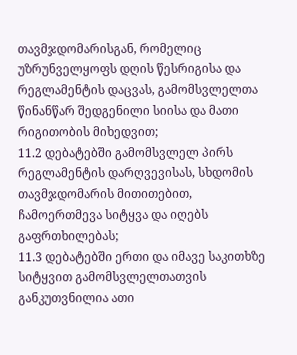თავმჯდომარისგან, რომელიც უზრუნველყოფს დღის წესრიგისა და რეგლამენტის დაცვას, გამომსვლელთა წინანწარ შედგენილი სიისა და მათი რიგითობის მიხედვით;
11.2 დებატებში გამომსვლელ პირს რეგლამენტის დარღვევისას, სხდომის თავმჯდომარის მითითებით, ჩამოერთმევა სიტყვა და იღებს გაფრთხილებას;
11.3 დებატებში ერთი და იმავე საკითხზე სიტყვით გამომსვლელთათვის განკუთვნილია ათი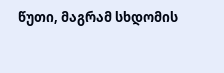წუთი, მაგრამ სხდომის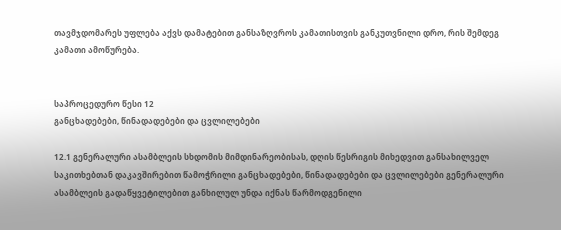თავმჯდომარეს უფლება აქვს დამატებით განსაზღვროს კამათისთვის განკუთვნილი დრო, რის შემდეგ კამათი ამოწურება.


საპროცედურო წესი 12
განცხადებები, წინადადებები და ცვლილებები

12.1 გენერალური ასამბლეის სხდომის მიმდინარეობისას, დღის წესრიგის მიხედვით განსახილველ საკითხებთან დაკავშირებით წამოჭრილი განცხადებები, წინადადებები და ცვლილებები გენერალური ასამბლეის გადაწყვეტილებით განხილულ უნდა იქნას წარმოდგენილი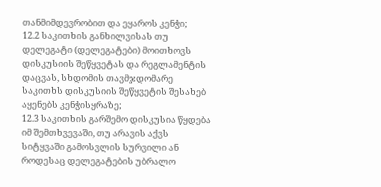თანმიმდევრობით და ეყაროს კენჭი;
12.2 საკითხის განხილვისას თუ დელეგატი (დელეგატები) მოითხოვს დისკუსიის შეწყვეტას და რეგლამენტის დაცვას, სხდომის თავმჯდომარე საკითხს დისკუსიის შეწყვეტის შესახებ აყენებს კენჭისყრაზე;
12.3 საკითხის გარშემო დისკუსია წყდება იმ შემთხვევაში, თუ არავის აქვს სიტყვაში გამოსვლის სურვილი ან როდესაც დელეგატების უბრალო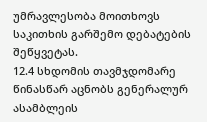უმრავლესობა მოითხოვს საკითხის გარშემო დებატების შეწყვეტას.
12.4 სხდომის თავმჯდომარე წინასწარ აცნობს გენერალურ ასამბლეის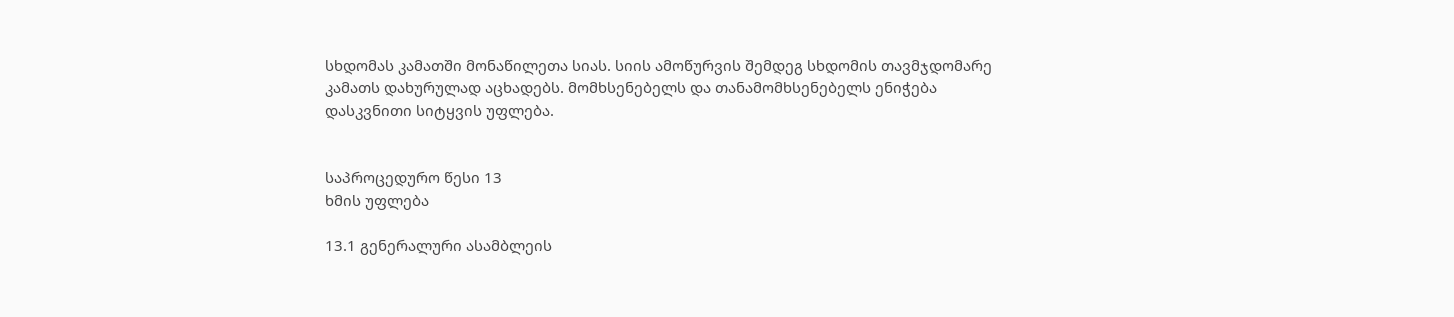სხდომას კამათში მონაწილეთა სიას. სიის ამოწურვის შემდეგ სხდომის თავმჯდომარე კამათს დახურულად აცხადებს. მომხსენებელს და თანამომხსენებელს ენიჭება დასკვნითი სიტყვის უფლება.


საპროცედურო წესი 13
ხმის უფლება

13.1 გენერალური ასამბლეის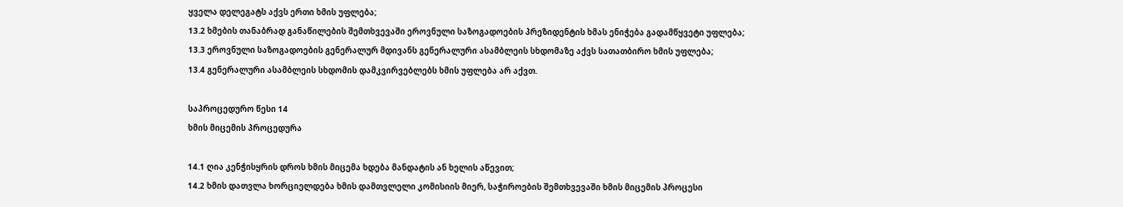ყველა დელეგატს აქვს ერთი ხმის უფლება;
13.2 ხმების თანაბრად განაწილების შემთხვევაში ეროვნული საზოგადოების პრეზიდენტის ხმას ენიჭება გადამწყვეტი უფლება;
13.3 ეროვნული საზოგადოების გენერალურ მდივანს გენერალური ასამბლეის სხდომაზე აქვს სათათბირო ხმის უფლება;
13.4 გენერალური ასამბლეის სხდომის დამკვირვებლებს ხმის უფლება არ აქვთ.

საპროცედურო წესი 14
ხმის მიცემის პროცედურა

14.1 ღია კენჭისყრის დროს ხმის მიცემა ხდება მანდატის ან ხელის აწევით;
14.2 ხმის დათვლა ხორციელდება ხმის დამთვლელი კომისიის მიერ, საჭიროების შემთხვევაში ხმის მიცემის პროცესი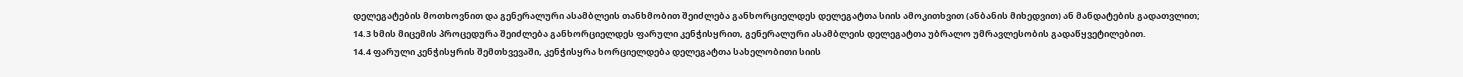დელეგატების მოთხოვნით და გენერალური ასამბლეის თანხმობით შეიძლება განხორციელდეს დელეგატთა სიის ამოკითხვით (ანბანის მიხედვით) ან მანდატების გადათვლით;
14.3 ხმის მიცემის პროცედურა შეიძლება განხორციელდეს ფარული კენჭისყრით, გენერალური ასამბლეის დელეგატთა უბრალო უმრავლესობის გადაწყვეტილებით.
14.4 ფარული კენჭისყრის შემთხვევაში, კენჭისყრა ხორციელდება დელეგატთა სახელობითი სიის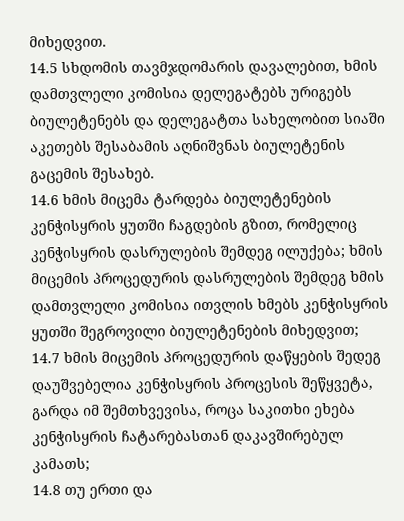მიხედვით.
14.5 სხდომის თავმჯდომარის დავალებით, ხმის დამთვლელი კომისია დელეგატებს ურიგებს ბიულეტენებს და დელეგატთა სახელობით სიაში აკეთებს შესაბამის აღნიშვნას ბიულეტენის გაცემის შესახებ.
14.6 ხმის მიცემა ტარდება ბიულეტენების კენჭისყრის ყუთში ჩაგდების გზით, რომელიც კენჭისყრის დასრულების შემდეგ ილუქება; ხმის მიცემის პროცედურის დასრულების შემდეგ ხმის დამთვლელი კომისია ითვლის ხმებს კენჭისყრის ყუთში შეგროვილი ბიულეტენების მიხედვით;
14.7 ხმის მიცემის პროცედურის დაწყების შედეგ დაუშვებელია კენჭისყრის პროცესის შეწყვეტა, გარდა იმ შემთხვევისა, როცა საკითხი ეხება კენჭისყრის ჩატარებასთან დაკავშირებულ კამათს;
14.8 თუ ერთი და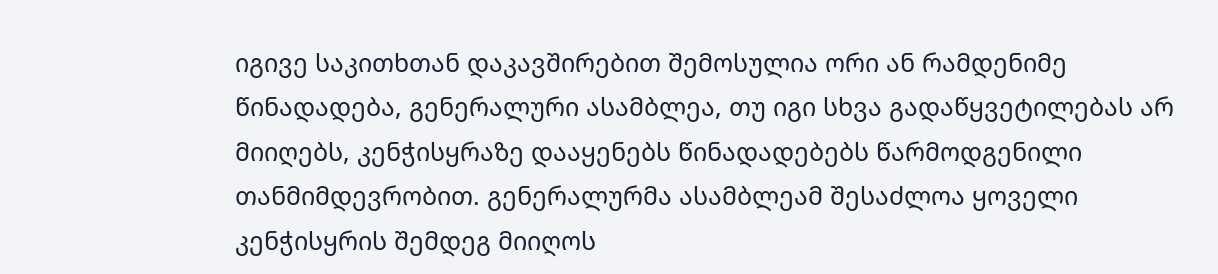იგივე საკითხთან დაკავშირებით შემოსულია ორი ან რამდენიმე წინადადება, გენერალური ასამბლეა, თუ იგი სხვა გადაწყვეტილებას არ მიიღებს, კენჭისყრაზე დააყენებს წინადადებებს წარმოდგენილი თანმიმდევრობით. გენერალურმა ასამბლეამ შესაძლოა ყოველი კენჭისყრის შემდეგ მიიღოს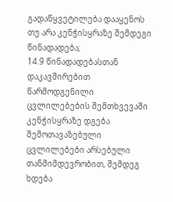გადაწყვეტილება დააყენოს თუ არა კენჭისყრაზე შემდეგი წინადადება;
14.9 წინადადებასთან დაკავშირებით წარმოდგენილი ცვლილებების შემთხვევაში კენჭისყრაზე დგება შემოთავაზებული ცვლილებები არსებული თანმიმდევრობით, შემდეგ ხდება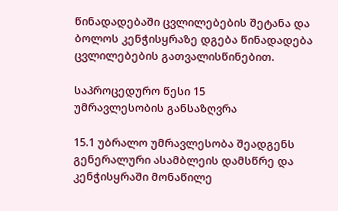წინადადებაში ცვლილებების შეტანა და ბოლოს კენჭისყრაზე დგება წინადადება ცვლილებების გათვალისწინებით.

საპროცედურო წესი 15
უმრავლესობის განსაზღვრა

15.1 უბრალო უმრავლესობა შეადგენს გენერალური ასამბლეის დამსწრე და კენჭისყრაში მონაწილე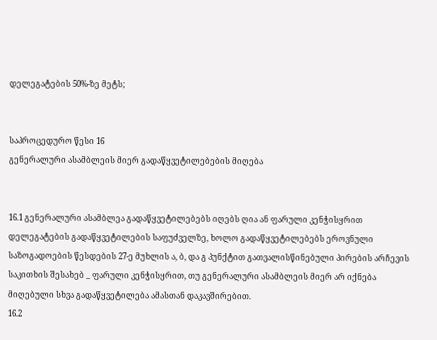დელეგატების 50%-ზე მეტს;


საპროცედურო წესი 16
გენერალური ასამბლეის მიერ გადაწყვეტილებების მიღება


16.1 გენერალური ასამბლეა გადაწყვეტილებებს იღებს ღია ან ფარული კენჭისყრით დელეგატების გადაწყვეტილების საფუძველზე, ხოლო გადაწყვეტილებებს ეროვნული საზოგადოების წესდების 27-ე მუხლის ა, ბ, და გ პუნქტით გათვალისწინებული პირების არჩევის საკითხის შესახებ _ ფარული კენჭისყრით, თუ გენერალური ასამბლეის მიერ არ იქნება მიღებული სხვა გადაწყვეტილება ამასთან დაკავშირებით.
16.2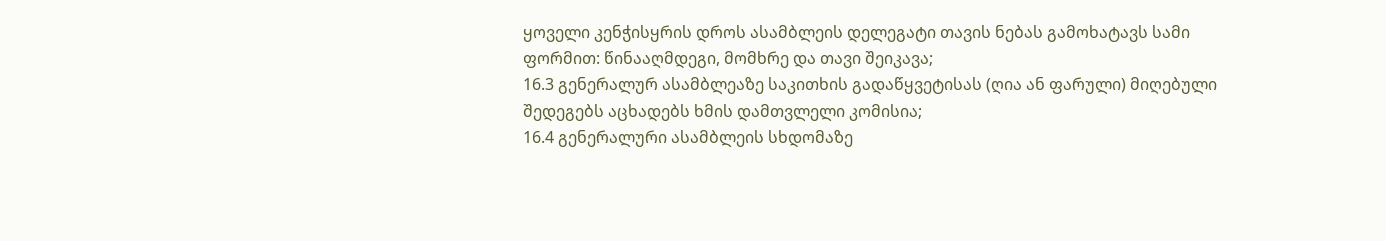ყოველი კენჭისყრის დროს ასამბლეის დელეგატი თავის ნებას გამოხატავს სამი ფორმით: წინააღმდეგი, მომხრე და თავი შეიკავა;
16.3 გენერალურ ასამბლეაზე საკითხის გადაწყვეტისას (ღია ან ფარული) მიღებული შედეგებს აცხადებს ხმის დამთვლელი კომისია;
16.4 გენერალური ასამბლეის სხდომაზე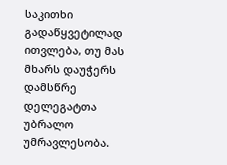საკითხი გადაწყვეტილად ითვლება, თუ მას მხარს დაუჭერს დამსწრე დელეგატთა უბრალო უმრავლესობა.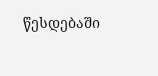წესდებაში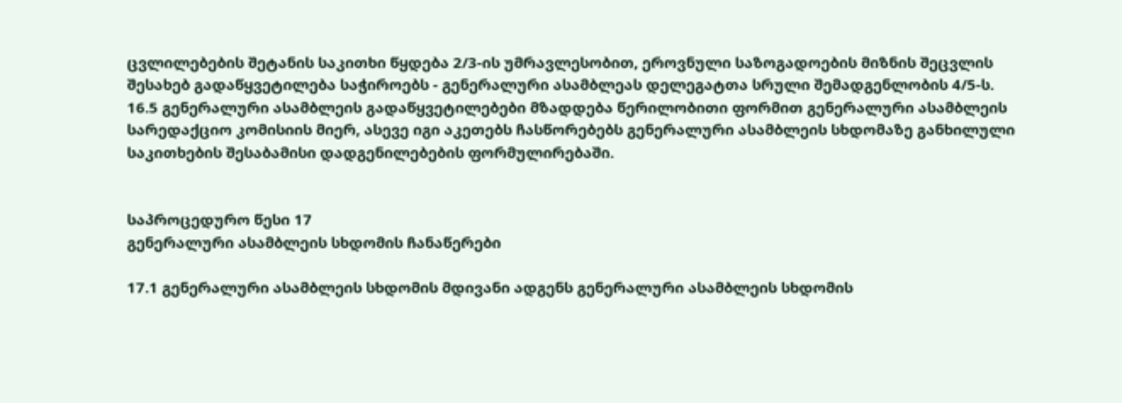ცვლილებების შეტანის საკითხი წყდება 2/3-ის უმრავლესობით, ეროვნული საზოგადოების მიზნის შეცვლის შესახებ გადაწყვეტილება საჭიროებს - გენერალური ასამბლეას დელეგატთა სრული შემადგენლობის 4/5-ს.
16.5 გენერალური ასამბლეის გადაწყვეტილებები მზადდება წერილობითი ფორმით გენერალური ასამბლეის სარედაქციო კომისიის მიერ, ასევე იგი აკეთებს ჩასწორებებს გენერალური ასამბლეის სხდომაზე განხილული საკითხების შესაბამისი დადგენილებების ფორმულირებაში.


საპროცედურო წესი 17
გენერალური ასამბლეის სხდომის ჩანაწერები

17.1 გენერალური ასამბლეის სხდომის მდივანი ადგენს გენერალური ასამბლეის სხდომის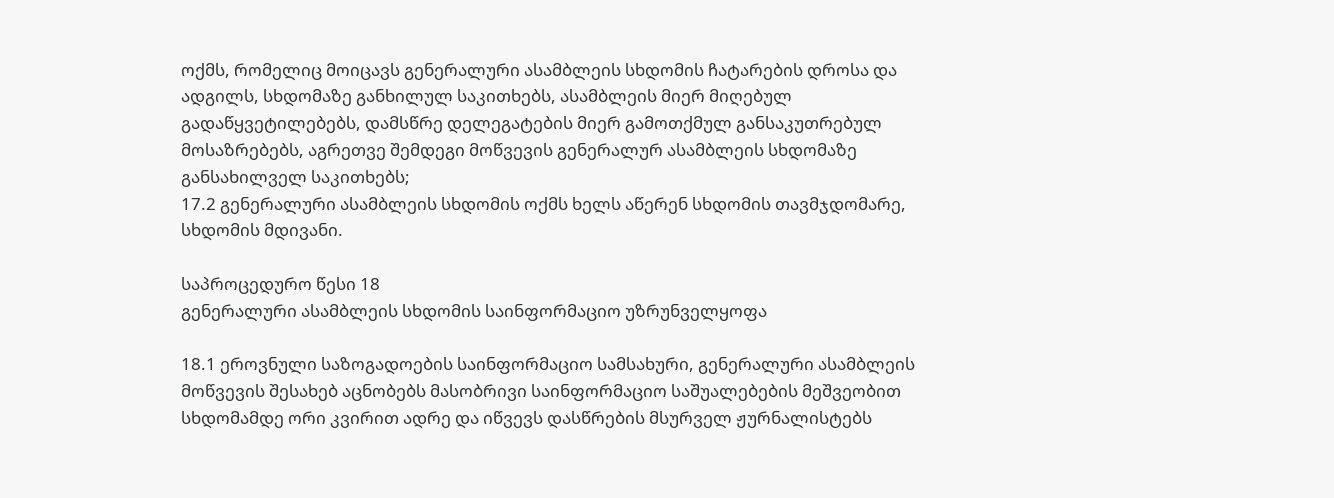ოქმს, რომელიც მოიცავს გენერალური ასამბლეის სხდომის ჩატარების დროსა და ადგილს, სხდომაზე განხილულ საკითხებს, ასამბლეის მიერ მიღებულ გადაწყვეტილებებს, დამსწრე დელეგატების მიერ გამოთქმულ განსაკუთრებულ მოსაზრებებს, აგრეთვე შემდეგი მოწვევის გენერალურ ასამბლეის სხდომაზე განსახილველ საკითხებს;
17.2 გენერალური ასამბლეის სხდომის ოქმს ხელს აწერენ სხდომის თავმჯდომარე, სხდომის მდივანი.

საპროცედურო წესი 18
გენერალური ასამბლეის სხდომის საინფორმაციო უზრუნველყოფა

18.1 ეროვნული საზოგადოების საინფორმაციო სამსახური, გენერალური ასამბლეის მოწვევის შესახებ აცნობებს მასობრივი საინფორმაციო საშუალებების მეშვეობით სხდომამდე ორი კვირით ადრე და იწვევს დასწრების მსურველ ჟურნალისტებს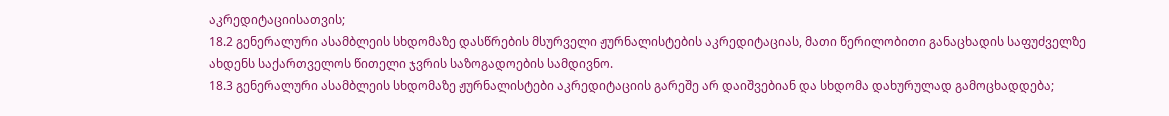აკრედიტაციისათვის;
18.2 გენერალური ასამბლეის სხდომაზე დასწრების მსურველი ჟურნალისტების აკრედიტაციას, მათი წერილობითი განაცხადის საფუძველზე ახდენს საქართველოს წითელი ჯვრის საზოგადოების სამდივნო.
18.3 გენერალური ასამბლეის სხდომაზე ჟურნალისტები აკრედიტაციის გარეშე არ დაიშვებიან და სხდომა დახურულად გამოცხადდება;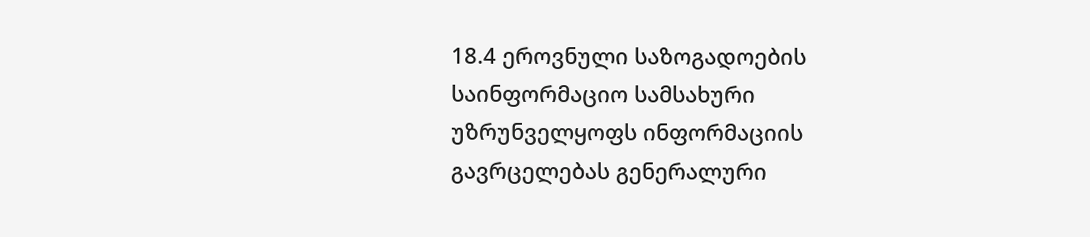18.4 ეროვნული საზოგადოების საინფორმაციო სამსახური უზრუნველყოფს ინფორმაციის გავრცელებას გენერალური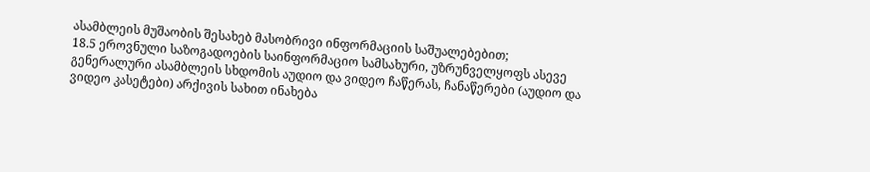ასამბლეის მუშაობის შესახებ მასობრივი ინფორმაციის საშუალებებით;
18.5 ეროვნული საზოგადოების საინფორმაციო სამსახური, უზრუნველყოფს ასევე გენერალური ასამბლეის სხდომის აუდიო და ვიდეო ჩაწერას, ჩანაწერები (აუდიო და ვიდეო კასეტები) არქივის სახით ინახება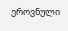ეროვნული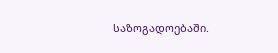საზოგადოებაში.